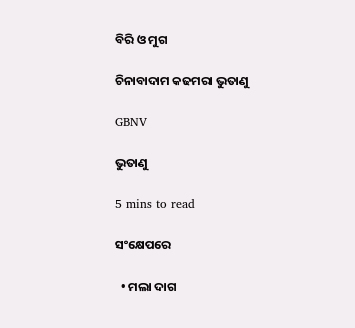ବିରି ଓ ମୁଗ

ଚିନାବାଦାମ କଢମରା ଭୁତାଣୁ

GBNV

ଭୁତାଣୁ

5 mins to read

ସଂକ୍ଷେପରେ

  • ମଲା ଦାଗ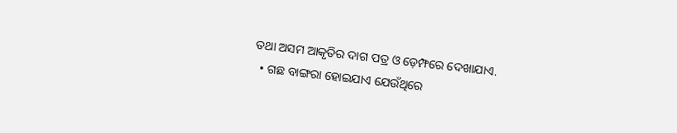ତଥା ଅସମ ଆକୃତିର ଦାଗ ପତ୍ର ଓ ଡ଼େମ୍ଫରେ ଦେଖାଯାଏ.
  • ଗଛ ବାଙ୍ଗରା ହୋଇଯାଏ ଯେଉଁଥିରେ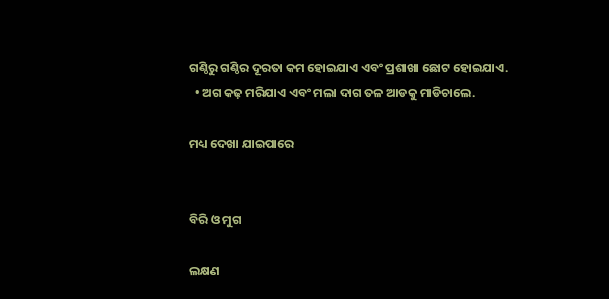ଗଣ୍ଠିରୁ ଗଣ୍ଠିର ଦୂରତା କମ ହୋଇଯାଏ ଏବଂ ପ୍ରଶାଖା ଛୋଟ ହୋଇଯାଏ.
  • ଅଗ କଢ଼ ମରିଯାଏ ଏବଂ ମଲା ଦାଗ ତଳ ଆଡକୁ ମାଡିଚାଲେ.

ମଧ୍ୟ ଦେଖା ଯାଇପାରେ


ବିରି ଓ ମୁଗ

ଲକ୍ଷଣ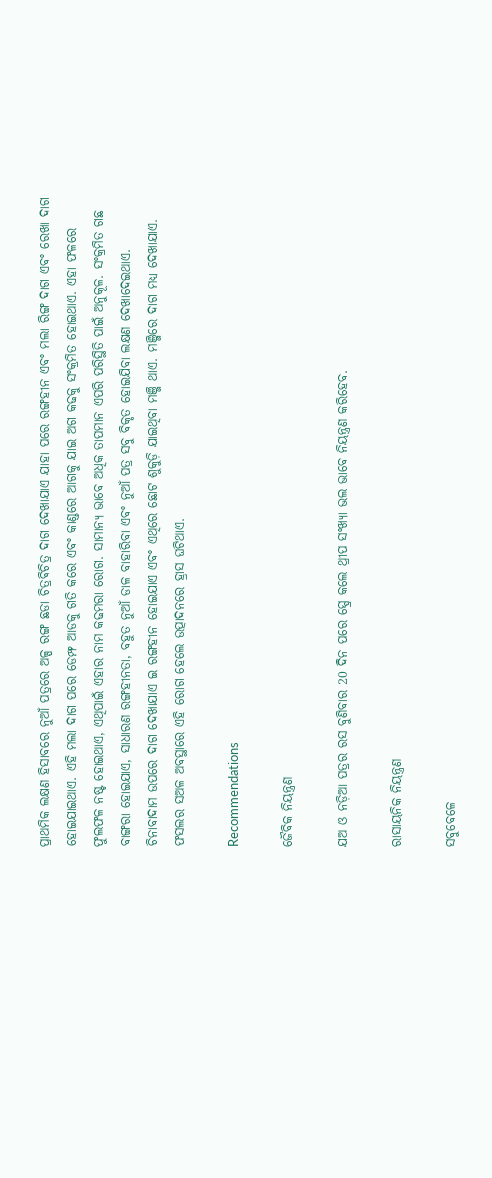ପ୍ରାଥମିକ ଲକ୍ଷଣ ହିସାବରେ ନୁଆଁ ପତ୍ରରେ ଅଳ୍ପ ରଙ୍ଗ ଛଡା ଚିତ୍ରଵିଚିତ୍ର ଦାଗ ଦେଖାଯାଏ ଯାହା ପରେ ରଙ୍ଗହୀନ ଏବଂ ମଲା ରିଙ୍ଗ ଦାଗ ଏବଂ ରେଖା ଦାଗ ହୋଇଯାଇଥାଏ. ଏହି ମଲା ଦାଗ ପରେ ଡେମ୍ଫ ଆଡକୁ ଗତି କରେ ଏବଂ କାଣ୍ଡରେ ଆଗକୁ ଯାଇ ଅଗ କଢକୁ ସଂକ୍ରମିତ ହୋଇଥାଏ. ଏହା ଫଳରେ ଫୁଲଫଳ ନଷ୍ଟ ହୋଇଥାଏ, ଏଥିପାଇଁ ଏହାର ନାମ କଢମରା ରୋଗ. ସାମାନ୍ୟ ଭାବେ ଅଧିକ ତାପମାନ ଏପରି ପରିସ୍ଥିତି ପାଇଁ ଅନୁକୂଳ. ସଂକ୍ରମିତ ଗଛ ବାଙ୍ଗରା ହୋଇଯାଏ, ସାଧାରଣ ରଙ୍ଗହୀନତା, ବହୁତ ନୁଆଁ ଡାଳ ବାହାରିବା ଏବଂ ନୁଆଁ ପତ୍ର ସବୁ ବିକୃତ ହୋଇଯିବା ଲକ୍ଷଣ ଦେଖାଦେଇଥାଏ. ଚିନାବାଦାମ ଉପରେ ଦାଗ ଦେଖାଯାଏ ଇ ରଙ୍ଗହୀନ ହୋଇଯାଏ ଏବଂ ଏଥିରେ ଛୋଟ ଶୁକୁଡ଼ି ଯାଇଥିବା ମଞ୍ଜି ଥାଏ. ମଞ୍ଜିରେ ଦାଗ ମଧ୍ୟ ଦେଖାଯାଏ. ଫସଲର ସଅଳ ଅବସ୍ଥାରେ ଏହି ରୋଗ ହେଲେ ଉତ୍ପାଦନରେ ହ୍ରାସ ଘଟିଥାଏ.

Recommendations

ଜୈବିକ ନିୟନ୍ତ୍ରଣ

ଯଅ ଓ ନଡ଼ିଆ ପତ୍ରର ରସ ବୁଣିବାର 20 ଦିନ ପରେ ସ୍ପ୍ରେ କଲେ ଥ୍ରୀପ ସଂଖ୍ୟା ଭଲ ଭାବେ ନିୟନ୍ତ୍ରଣ କରିହେବ.

ରାସାୟନିକ ନିୟନ୍ତ୍ରଣ

ସବୁବେଳେ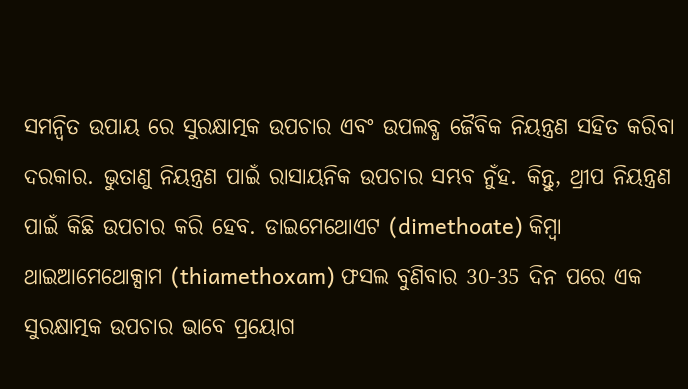ସମନ୍ବିତ ଉପାୟ ରେ ସୁରକ୍ଷାତ୍ମକ ଉପଚାର ଏବଂ ଉପଲବ୍ଧ ଜୈବିକ ନିୟନ୍ତ୍ରଣ ସହିତ କରିବା ଦରକାର. ଭୁତାଣୁ ନିୟନ୍ତ୍ରଣ ପାଇଁ ରାସାୟନିକ ଉପଚାର ସମ୍ଭବ ନୁଁହ. କିନ୍ତୁ, ଥ୍ରୀପ ନିୟନ୍ତ୍ରଣ ପାଇଁ କିଛି ଉପଚାର କରି ହେବ. ଡାଇମେଥୋଏଟ (dimethoate) କିମ୍ବା ଥାଇଆମେଥୋକ୍ସାମ (thiamethoxam) ଫସଲ ବୁଣିବାର 30-35 ଦିନ ପରେ ଏକ ସୁରକ୍ଷାତ୍ମକ ଉପଚାର ଭାବେ ପ୍ରୟୋଗ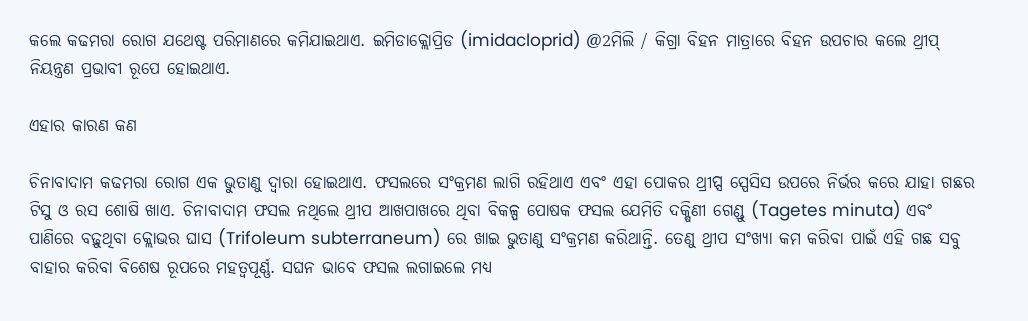କଲେ କଢମରା ରୋଗ ଯଥେଷ୍ଟ ପରିମାଣରେ କମିଯାଇଥାଏ. ଇମିଡାକ୍ଲୋପ୍ରିଡ (imidacloprid) @2ମିଲି / କିଗ୍ରା ବିହନ ମାତ୍ରାରେ ବିହନ ଉପଚାର କଲେ ଥ୍ରୀପ୍ ନିୟନ୍ତ୍ରଣ ପ୍ରଭାବୀ ରୂପେ ହୋଇଥାଏ.

ଏହାର କାରଣ କଣ

ଚିନାବାଦାମ କଢମରା ରୋଗ ଏକ ଭୁତାଣୁ ଦ୍ୱାରା ହୋଇଥାଏ. ଫସଲରେ ସଂକ୍ରମଣ ଲାଗି ରହିଥାଏ ଏବଂ ଏହା ପୋକର ଥ୍ରୀପ୍ସ ସ୍ପେସିସ ଉପରେ ନିର୍ଭର କରେ ଯାହା ଗଛର ଟିସୁ ଓ ରସ ଶୋଷି ଖାଏ. ଚିନାବାଦାମ ଫସଲ ନଥିଲେ ଥ୍ରୀପ ଆଖପାଖରେ ଥିବା ବିକଳ୍ପ ପୋଷକ ଫସଲ ଯେମିତି ଦକ୍ଷିଣୀ ଗେଣ୍ଡୁ (Tagetes minuta) ଏବଂ ପାଣିରେ ବଢ଼ୁଥିବା କ୍ଲୋଭର ଘାସ (Trifoleum subterraneum) ରେ ଖାଇ ଭୁତାଣୁ ସଂକ୍ରମଣ କରିଥାନ୍ତି. ତେଣୁ ଥ୍ରୀପ ସଂଖ୍ୟା କମ କରିବା ପାଇଁ ଏହି ଗଛ ସବୁ ବାହାର କରିବା ବିଶେଷ ରୂପରେ ମହତ୍ୱପୂର୍ଣ୍ଣ. ସଘନ ଭାବେ ଫସଲ ଲଗାଇଲେ ମଧ୍ୟ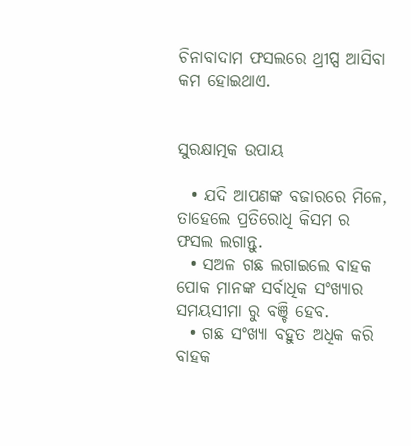ଚିନାବାଦାମ ଫସଲରେ ଥ୍ରୀପ୍ସ ଆସିବା କମ ହୋଇଥାଏ.


ସୁରକ୍ଷାତ୍ମକ ଉପାୟ

  • ଯଦି ଆପଣଙ୍କ ବଜାରରେ ମିଳେ, ତାହେଲେ ପ୍ରତିରୋଧି କିସମ ର ଫସଲ ଲଗାନ୍ତୁ.
  • ସଅଳ ଗଛ ଲଗାଇଲେ ବାହକ ପୋକ ମାନଙ୍କ ସର୍ବାଧିକ ସଂଖ୍ୟାର ସମୟସୀମା ରୁ ବଞ୍ଚି ହେବ.
  • ଗଛ ସଂଖ୍ୟା ବହୁତ ଅଧିକ କରି ବାହକ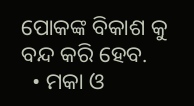ପୋକଙ୍କ ବିକାଶ କୁ ବନ୍ଦ କରି ହେବ.
  • ମକା ଓ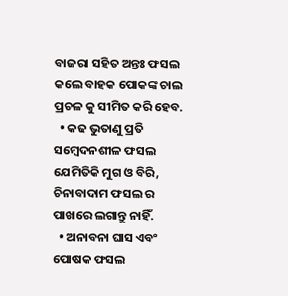ବାଜରା ସହିତ ଅନ୍ତଃ ଫସଲ କଲେ ବାହକ ପୋକଙ୍କ ଚାଲ ପ୍ରଚଳ କୁ ସୀମିତ କରି ହେବ.
  • କଢ ଭୁତାଣୁ ପ୍ରତି ସମ୍ବେଦନଶୀଳ ଫସଲ ଯେମିତିକି ମୁଗ ଓ ବିରି, ଚିନାବାଦାମ ଫସଲ ର ପାଖରେ ଲଗାନ୍ତୁ ନାହିଁ.
  • ଅନାବନା ଘାସ ଏବଂ ପୋଷକ ଫସଲ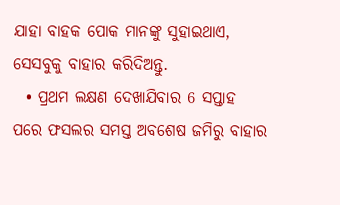ଯାହା ବାହକ ପୋକ ମାନଙ୍କୁ ସୁହାଇଥାଏ, ସେସବୁକୁ ବାହାର କରିଦିଅନ୍ତୁ.
  • ପ୍ରଥମ ଲକ୍ଷଣ ଦେଖାଯିବାର 6 ସପ୍ତାହ ପରେ ଫସଲର ସମସ୍ତ ଅବଶେଷ ଜମିରୁ ବାହାର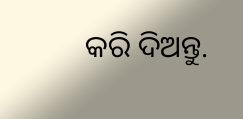କରି ଦିଅନ୍ତୁ.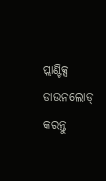ପ୍ଲାଣ୍ଟିକ୍ସ ଡାଉନଲୋଡ୍ କରନ୍ତୁ